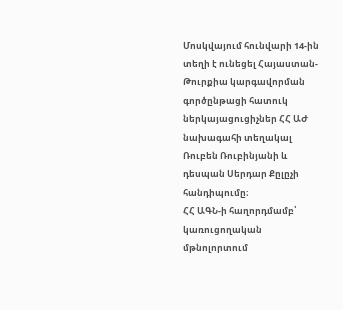Մոսկվայում հունվարի 14-ին տեղի է ունեցել Հայաստան-Թուրքիա կարգավորման գործընթացի հատուկ ներկայացուցիչներ ՀՀ ԱԺ նախագահի տեղակալ Ռուբեն Ռուբինյանի և դեսպան Սերդար Քըլըչի հանդիպումը։
ՀՀ ԱԳՆ-ի հաղորդմամբ՝ կառուցողական մթնոլորտում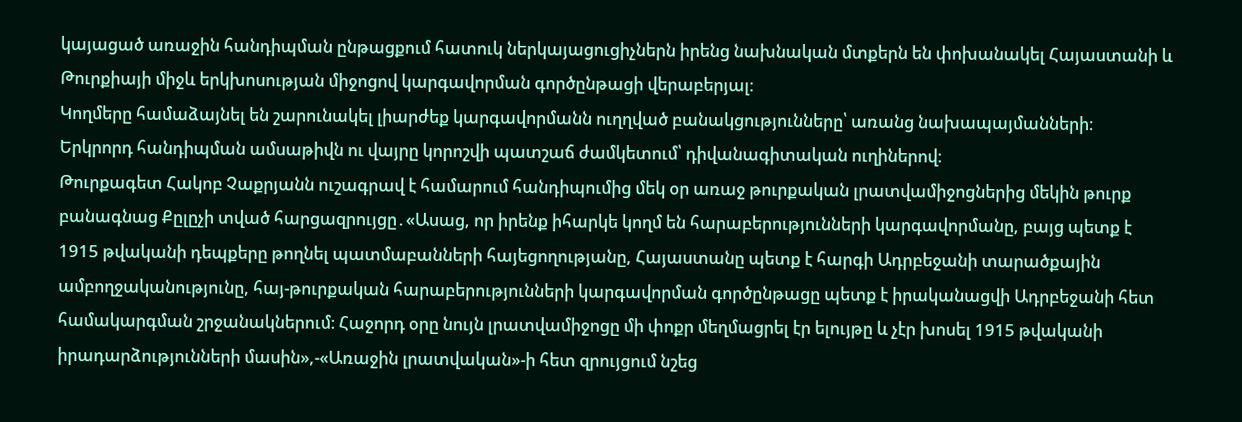կայացած առաջին հանդիպման ընթացքում հատուկ ներկայացուցիչներն իրենց նախնական մտքերն են փոխանակել Հայաստանի և Թուրքիայի միջև երկխոսության միջոցով կարգավորման գործընթացի վերաբերյալ։
Կողմերը համաձայնել են շարունակել լիարժեք կարգավորմանն ուղղված բանակցությունները՝ առանց նախապայմանների։
Երկրորդ հանդիպման ամսաթիվն ու վայրը կորոշվի պատշաճ ժամկետում՝ դիվանագիտական ուղիներով։
Թուրքագետ Հակոբ Չաքրյանն ուշագրավ է համարում հանդիպումից մեկ օր առաջ թուրքական լրատվամիջոցներից մեկին թուրք բանագնաց Քըլըչի տված հարցազրույցը․«Ասաց, որ իրենք իհարկե կողմ են հարաբերությունների կարգավորմանը, բայց պետք է 1915 թվականի դեպքերը թողնել պատմաբանների հայեցողությանը, Հայաստանը պետք է հարգի Ադրբեջանի տարածքային ամբողջականությունը, հայ-թուրքական հարաբերությունների կարգավորման գործընթացը պետք է իրականացվի Ադրբեջանի հետ համակարգման շրջանակներում։ Հաջորդ օրը նույն լրատվամիջոցը մի փոքր մեղմացրել էր ելույթը և չէր խոսել 1915 թվականի իրադարձությունների մասին»,-«Առաջին լրատվական»-ի հետ զրույցում նշեց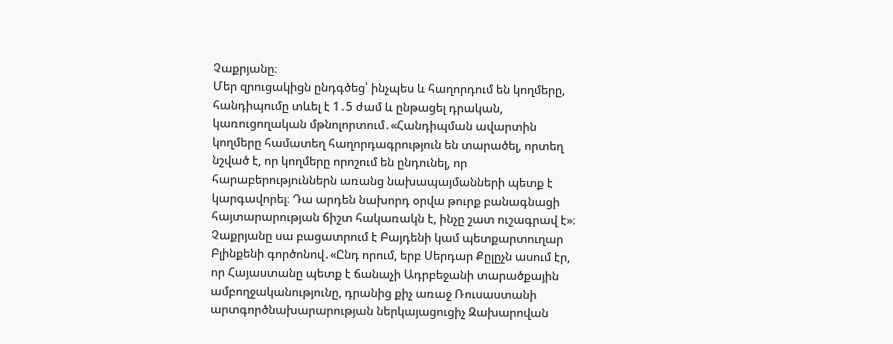Չաքրյանը։
Մեր զրուցակիցն ընդգծեց՝ ինչպես և հաղորդում են կողմերը, հանդիպումը տևել է 1․5 ժամ և ընթացել դրական, կառուցողական մթնոլորտում․«Հանդիպման ավարտին կողմերը համատեղ հաղորդագրություն են տարածել, որտեղ նշված է, որ կողմերը որոշում են ընդունել, որ հարաբերություններն առանց նախապայմանների պետք է կարգավորել։ Դա արդեն նախորդ օրվա թուրք բանագնացի հայտարարության ճիշտ հակառակն է, ինչը շատ ուշագրավ է»։
Չաքրյանը սա բացատրում է Բայդենի կամ պետքարտուղար Բլինքենի գործոնով․«Ընդ որում, երբ Սերդար Քըլըչն ասում էր, որ Հայաստանը պետք է ճանաչի Ադրբեջանի տարածքային ամբողջականությունը, դրանից քիչ առաջ Ռուսաստանի արտգործնախարարության ներկայացուցիչ Զախարովան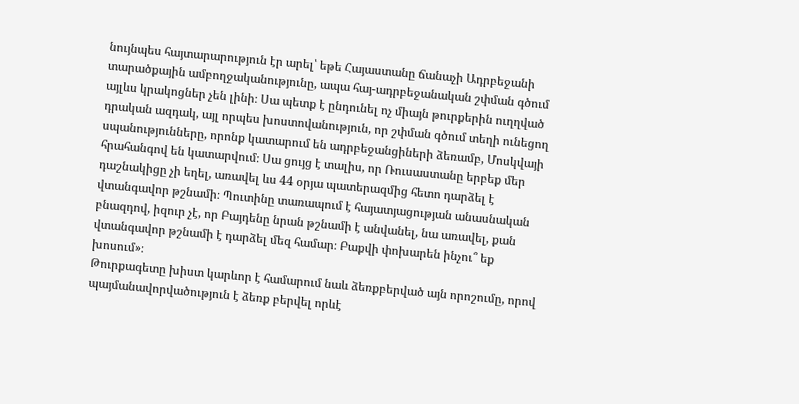նույնպես հայտարարություն էր արել՝ եթե Հայաստանը ճանաչի Ադրբեջանի տարածքային ամբողջականությունը, ապա հայ-ադրբեջանական շփման գծում այլևս կրակոցներ չեն լինի։ Սա պետք է ընդունել ոչ միայն թուրքերին ուղղված դրական ազդակ, այլ որպես խոստովանություն, որ շփման գծում տեղի ունեցող սպանությունները, որոնք կատարում են ադրբեջանցիների ձեռամբ, Մոսկվայի հրահանգով են կատարվում։ Սա ցույց է տալիս, որ Ռուսաստանը երբեք մեր դաշնակիցը չի եղել, առավել ևս 44 օրյա պատերազմից հետո դարձել է վտանգավոր թշնամի։ Պուտինը տառապում է հայատյացության անասնական բնազդով, իզուր չէ, որ Բայդենը նրան թշնամի է անվանել, նա առավել, քան վտանգավոր թշնամի է դարձել մեզ համար։ Բաքվի փոխարեն ինչու՞ եք խոսում»։
Թուրքագետը խիստ կարևոր է համարում նաև ձեռքբերված այն որոշումը, որով պայմանավորվածություն է ձեռք բերվել որևէ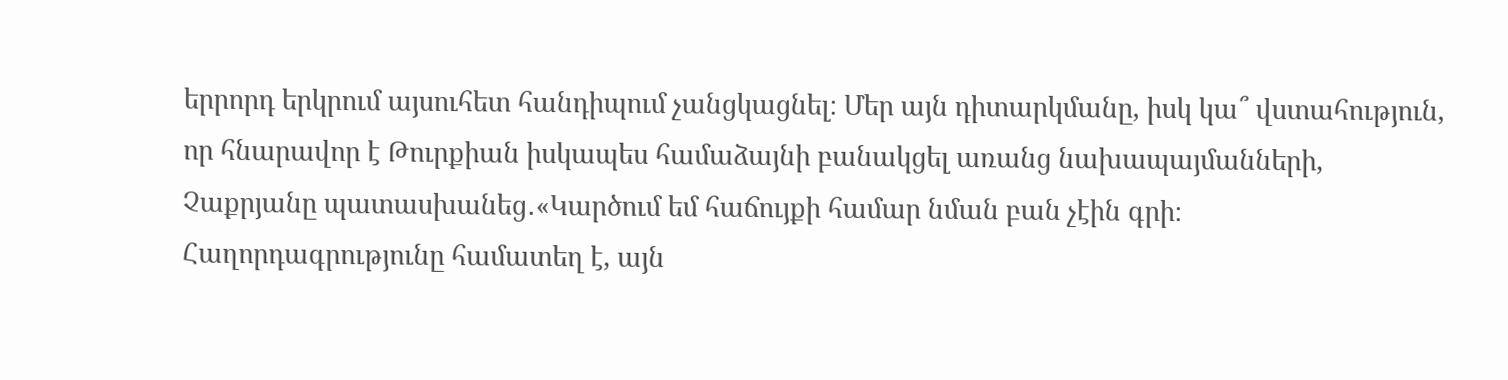երրորդ երկրում այսուհետ հանդիպում չանցկացնել։ Մեր այն դիտարկմանը, իսկ կա՞ վստահություն, որ հնարավոր է Թուրքիան իսկապես համաձայնի բանակցել առանց նախապայմանների, Չաքրյանը պատասխանեց․«Կարծում եմ հաճույքի համար նման բան չէին գրի։ Հաղորդագրությունը համատեղ է, այն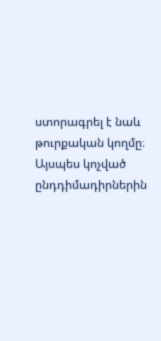ստորագրել է նաև թուրքական կողմը։ Այսպես կոչված ընդդիմադիրներին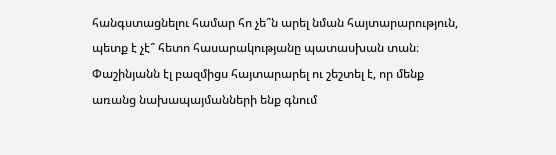հանգստացնելու համար հո չե՞ն արել նման հայտարարություն, պետք է չէ՞ հետո հասարակությանը պատասխան տան։ Փաշինյանն էլ բազմիցս հայտարարել ու շեշտել է, որ մենք առանց նախապայմանների ենք գնում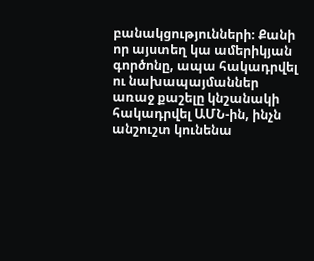բանակցությունների։ Քանի որ այստեղ կա ամերիկյան գործոնը, ապա հակադրվել ու նախապայմաններ առաջ քաշելը կնշանակի հակադրվել ԱՄՆ-ին, ինչն անշուշտ կունենա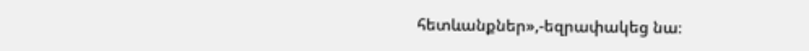հետևանքներ»,-եզրափակեց նա։